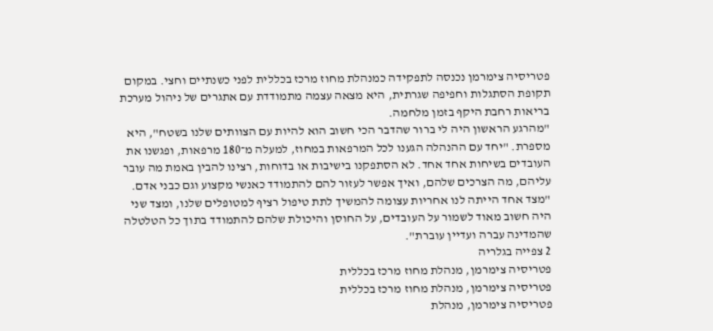פטריסיה צימרמן נכנסה לתפקידה כמנהלת מחוז מרכז בכללית לפני כשנתיים וחצי. במקום תקופת הסתגלות וחפיפה שגרתית, היא מצאה עצמה מתמודדת עם אתגרים של ניהול מערכת בריאות רחבת היקף בזמן מלחמה.
"מהרגע הראשון היה לי ברור שהדבר הכי חשוב הוא להיות עם הצוותים שלנו בשטח", היא מספרת. "יחד עם ההנהלה הגענו לכל המרפאות במחוז, למעלה מ־180 מרפאות, ופגשנו את העובדים בשיחות אחד אחד. לא הסתפקנו בישיבות או בדוחות, רצינו להבין באמת מה עובר עליהם, מה הצרכים שלהם, ואיך אפשר לעזור להם להתמודד כאנשי מקצוע וגם כבני אדם.
"מצד אחד הייתה לנו אחריות עצומה להמשיך לתת טיפול רציף למטופלים שלנו, ומצד שני היה חשוב מאוד לשמור על העובדים, על החוסן והיכולת שלהם להתמודד בתוך כל הטלטלה שהמדינה עברה ועדיין עוברת".
2 צפייה בגלריה
פטריסיה צימרמן, מנהלת מחוז מרכז בכללית
פטריסיה צימרמן, מנהלת מחוז מרכז בכללית
פטריסיה צימרמן, מנהלת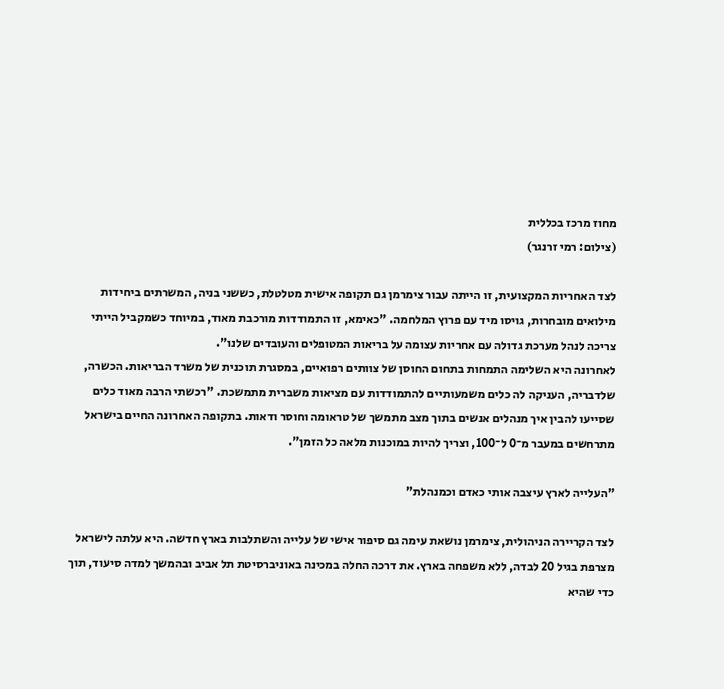מחוז מרכז בכללית
(צילום: רמי זרנגר)

לצד האחריות המקצועית, זו הייתה עבור צימרמן גם תקופה אישית מטלטלת, כששני בניה, המשרתים ביחידות מילואים מובחרות, גויסו מיד עם פרוץ המלחמה. "כאימא, זו התמודדות מורכבת מאוד, במיוחד כשמקביל הייתי צריכה לנהל מערכת גדולה עם אחריות עצומה על בריאות המטופלים והעובדים שלנו".
לאחרונה היא השלימה התמחות בתחום החוסן של צוותים רפואיים, במסגרת תוכנית של משרד הבריאות. הכשרה, שלדבריה, העניקה לה כלים משמעותיים להתמודדות עם מציאות משברית מתמשכת. "רכשתי הרבה מאוד כלים שסייעו להבין איך מנהלים אנשים בתוך מצב מתמשך של טראומה וחוסר ודאות. בתקופה האחרונה החיים בישראל מתרחשים במעבר מ־0 ל־100, וצריך להיות במוכנות מלאה כל הזמן".

"העלייה לארץ עיצבה אותי כאדם וכמנהלת"

לצד הקריירה הניהולית, צימרמן נושאת עימה גם סיפור אישי של עלייה והשתלבות בארץ חדשה. היא עלתה לישראל מצרפת בגיל 20 לבדה, ללא משפחה בארץ. את דרכה החלה במכינה באוניברסיטת תל אביב ובהמשך למדה סיעוד, תוך כדי שהיא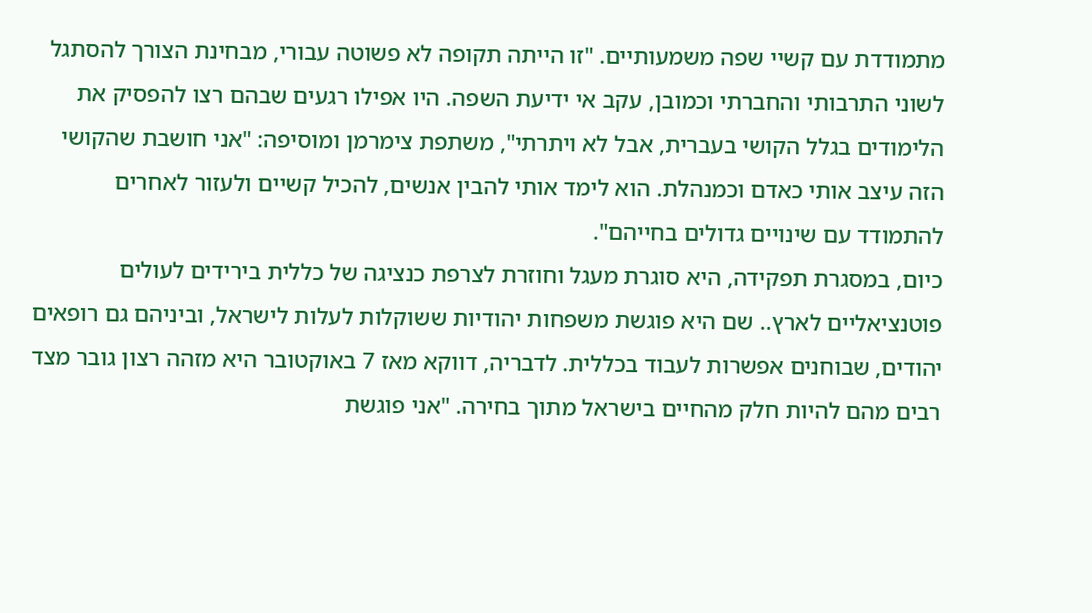מתמודדת עם קשיי שפה משמעותיים. "זו הייתה תקופה לא פשוטה עבורי, מבחינת הצורך להסתגל לשוני התרבותי והחברתי וכמובן, עקב אי ידיעת השפה. היו אפילו רגעים שבהם רצו להפסיק את הלימודים בגלל הקושי בעברית, אבל לא ויתרתי", משתפת צימרמן ומוסיפה: "אני חושבת שהקושי הזה עיצב אותי כאדם וכמנהלת. הוא לימד אותי להבין אנשים, להכיל קשיים ולעזור לאחרים להתמודד עם שינויים גדולים בחייהם".
כיום, במסגרת תפקידה, היא סוגרת מעגל וחוזרת לצרפת כנציגה של כללית בירידים לעולים פוטנציאליים לארץ.. שם היא פוגשת משפחות יהודיות ששוקלות לעלות לישראל, וביניהם גם רופאים יהודים, שבוחנים אפשרות לעבוד בכללית. לדבריה, דווקא מאז 7 באוקטובר היא מזהה רצון גובר מצד רבים מהם להיות חלק מהחיים בישראל מתוך בחירה. "אני פוגשת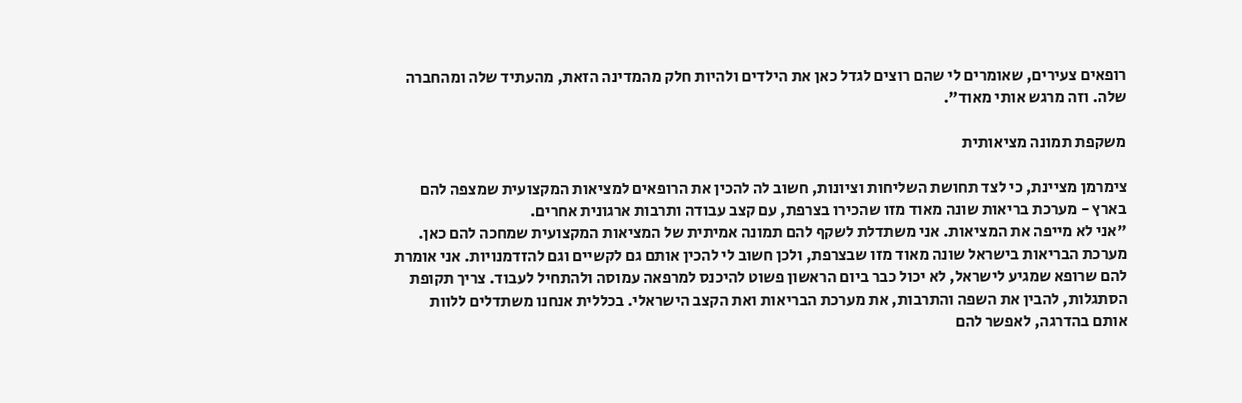רופאים צעירים, שאומרים לי שהם רוצים לגדל כאן את הילדים ולהיות חלק מהמדינה הזאת, מהעתיד שלה ומהחברה שלה. וזה מרגש אותי מאוד”.

משקפת תמונה מציאותית

צימרמן מציינת, כי לצד תחושת השליחות וציונות, חשוב לה להכין את הרופאים למציאות המקצועית שמצפה להם בארץ - מערכת בריאות שונה מאוד מזו שהכירו בצרפת, עם קצב עבודה ותרבות ארגונית אחרים.
"אני לא מייפה את המציאות. אני משתדלת לשקף להם תמונה אמיתית של המציאות המקצועית שמחכה להם כאן. מערכת הבריאות בישראל שונה מאוד מזו שבצרפת, ולכן חשוב לי להכין אותם גם לקשיים וגם להזדמנויות. אני אומרת להם שרופא שמגיע לישראל, לא יכול כבר ביום הראשון פשוט להיכנס למרפאה עמוסה ולהתחיל לעבוד. צריך תקופת הסתגלות, להבין את השפה והתרבות, את מערכת הבריאות ואת הקצב הישראלי. בכללית אנחנו משתדלים ללוות אותם בהדרגה, לאפשר להם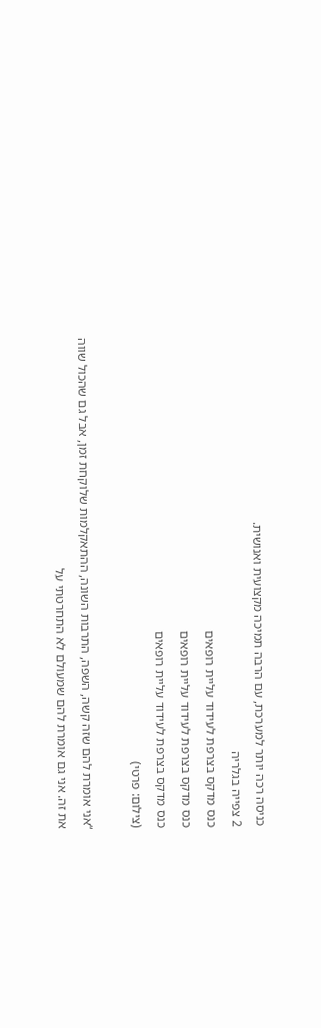כניסה רכה יותר למערכת, עם הרבה תמיכה מקצועית ואנושית.
2 צפייה בגלריה
כנס מדקס בצרפת לעידוד עליית רופאים
כנס מדקס בצרפת לעידוד עליית רופאים
כנס מדקס בצרפת לעידוד עליית רופאים
(צילום: פרטי)

“אני אומרת להם שזה קשה, השפה, התרבות השונה, ההתאקלמות שלוקחת זמן, אבל גם שהכול שווה את זה. אני גם אומרת להם שמעולם לא התחרטתי על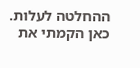ההחלטה לעלות. כאן הקמתי את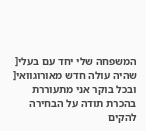המשפחה שלי יחד עם בעלי[ שהיה עולה חדש מאורוגוואי[ ובכל בוקר אני מתעוררת בהכרת תודה על הבחירה להקים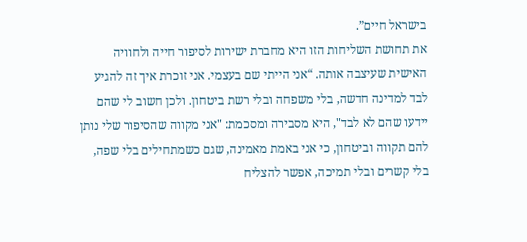בישראל חיים”.
את תחושת השליחות הזו היא מחברת ישירות לסיפור חייה ולחוויה האישית שעיצבה אותה. “אני הייתי שם בעצמי. אני זוכרת איך זה להגיע לבד למדינה חדשה, בלי משפחה ובלי רשת ביטחון. ולכן חשוב לי שהם יידעו שהם לא לבד", היא מסבירה ומסכמת: "אני מקווה שהסיפור שלי נותן להם תקווה וביטחון, כי אני באמת מאמינה, שגם כשמתחילים בלי שפה, בלי קשרים ובלי תמיכה, אפשר להצליח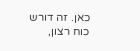כאן. זה דורש כוח רצון,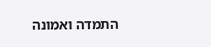התמדה ואמונה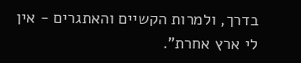בדרך, ולמרות הקשיים והאתגרים - אין לי ארץ אחרת".